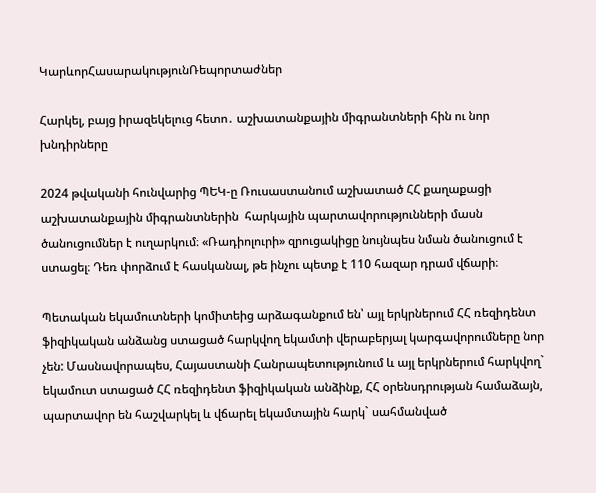ԿարևորՀասարակությունՌեպորտաժներ

Հարկել, բայց իրազեկելուց հետո․ աշխատանքային միգրանտների հին ու նոր խնդիրները

2024 թվականի հունվարից ՊԵԿ-ը Ռուսաստանում աշխատած ՀՀ քաղաքացի աշխատանքային միգրանտներին  հարկային պարտավորությունների մասն ծանուցումներ է ուղարկում։ «Ռադիոլուրի» զրուցակիցը նույնպես նման ծանուցում է ստացել։ Դեռ փորձում է հասկանալ, թե ինչու պետք է 110 հազար դրամ վճարի։

Պետական եկամուտների կոմիտեից արձագանքում են՝ այլ երկրներում ՀՀ ռեզիդենտ ֆիզիկական անձանց ստացած հարկվող եկամտի վերաբերյալ կարգավորումները նոր չեն: Մասնավորապես, Հայաստանի Հանրապետությունում և այլ երկրներում հարկվող` եկամուտ ստացած ՀՀ ռեզիդենտ ֆիզիկական անձինք, ՀՀ օրենսդրության համաձայն, պարտավոր են հաշվարկել և վճարել եկամտային հարկ` սահմանված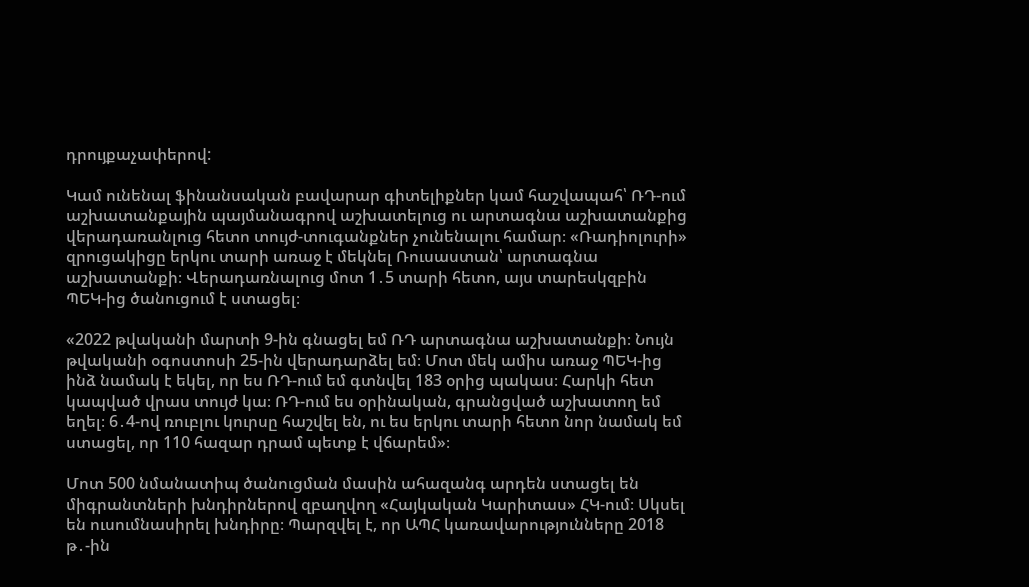դրույքաչափերով:

Կամ ունենալ ֆինանսական բավարար գիտելիքներ կամ հաշվապահ՝ ՌԴ-ում աշխատանքային պայմանագրով աշխատելուց ու արտագնա աշխատանքից վերադառանլուց հետո տույժ-տուգանքներ չունենալու համար։ «Ռադիոլուրի» զրուցակիցը երկու տարի առաջ է մեկնել Ռուսաստան՝ արտագնա աշխատանքի։ Վերադառնալուց մոտ 1․5 տարի հետո, այս տարեսկզբին ՊԵԿ-ից ծանուցում է ստացել։

«2022 թվականի մարտի 9-ին գնացել եմ ՌԴ արտագնա աշխատանքի։ Նույն թվականի օգոստոսի 25-ին վերադարձել եմ։ Մոտ մեկ ամիս առաջ ՊԵԿ-ից ինձ նամակ է եկել, որ ես ՌԴ-ում եմ գտնվել 183 օրից պակաս։ Հարկի հետ կապված վրաս տույժ կա։ ՌԴ-ում ես օրինական, գրանցված աշխատող եմ եղել։ 6․4-ով ռուբլու կուրսը հաշվել են, ու ես երկու տարի հետո նոր նամակ եմ ստացել, որ 110 հազար դրամ պետք է վճարեմ»։

Մոտ 500 նմանատիպ ծանուցման մասին ահազանգ արդեն ստացել են միգրանտների խնդիրներով զբաղվող «Հայկական Կարիտաս» ՀԿ-ում։ Սկսել են ուսումնասիրել խնդիրը։ Պարզվել է, որ ԱՊՀ կառավարությունները 2018 թ․-ին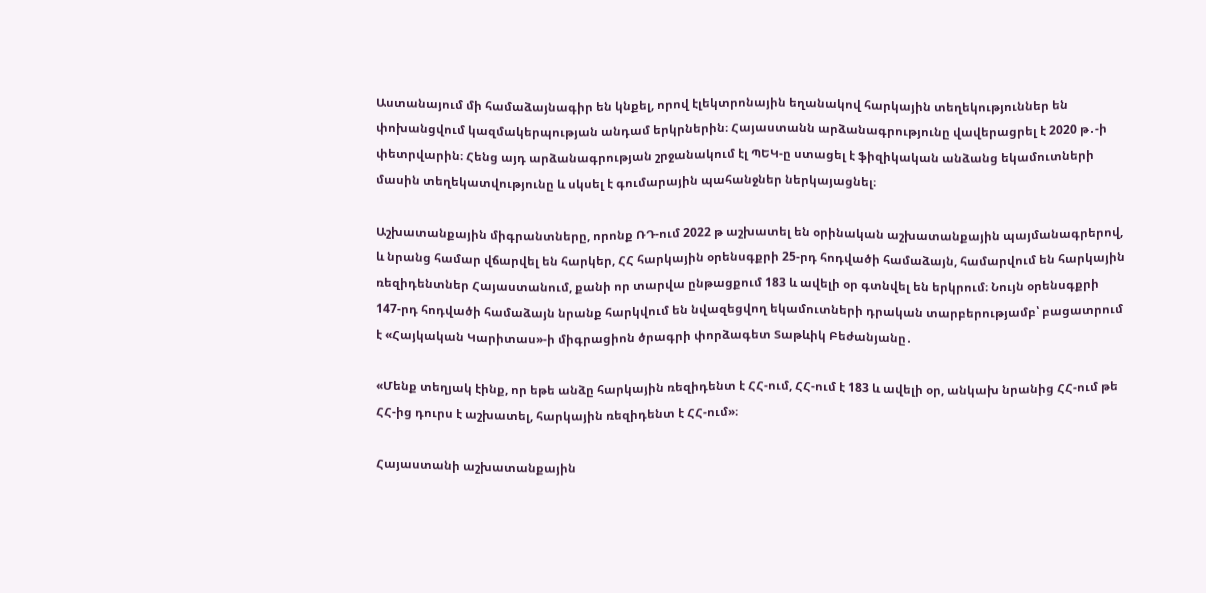Աստանայում մի համաձայնագիր են կնքել, որով էլեկտրոնային եղանակով հարկային տեղեկություններ են փոխանցվում կազմակերպության անդամ երկրներին։ Հայաստանն արձանագրությունը վավերացրել է 2020 թ․-ի փետրվարին։ Հենց այդ արձանագրության շրջանակում էլ ՊԵԿ-ը ստացել է ֆիզիկական անձանց եկամուտների մասին տեղեկատվությունը և սկսել է գումարային պահանջներ ներկայացնել։

Աշխատանքային միգրանտները, որոնք ՌԴ-ում 2022 թ աշխատել են օրինական աշխատանքային պայմանագրերով, և նրանց համար վճարվել են հարկեր, ՀՀ հարկային օրենսգքրի 25-րդ հոդվածի համաձայն, համարվում են հարկային ռեզիդենտներ Հայաստանում, քանի որ տարվա ընթացքում 183 և ավելի օր գտնվել են երկրում։ Նույն օրենսգքրի 147-րդ հոդվածի համաձայն նրանք հարկվում են նվազեցվող եկամուտների դրական տարբերությամբ՝ բացատրում է «Հայկական Կարիտաս»-ի միգրացիոն ծրագրի փորձագետ Տաթևիկ Բեժանյանը․

«Մենք տեղյակ էինք, որ եթե անձը հարկային ռեզիդենտ է ՀՀ-ում, ՀՀ-ում է 183 և ավելի օր, անկախ նրանից ՀՀ-ում թե ՀՀ-ից դուրս է աշխատել, հարկային ռեզիդենտ է ՀՀ-ում»։

Հայաստանի աշխատանքային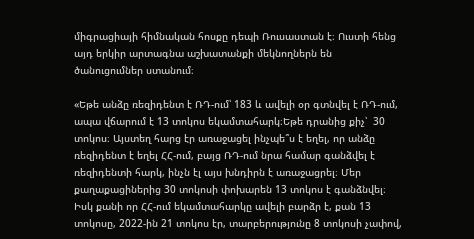միգրացիայի հիմնական հոսքը դեպի Ռուսաստան է։ Ուստի հենց այդ երկիր արտագնա աշխատանքի մեկնողներն են ծանուցումներ ստանում։

«Եթե անձը ռեզիդենտ է ՌԴ-ում՝ 183 և ավելի օր գտնվել է ՌԴ-ում, ապա վճարում է 13 տոկոս եկամտահարկ։Եթե դրանից քիչ՝  30 տոկոս։ Այստեղ հարց էր առաջացել ինչպե՞ս է եղել, որ անձը ռեզիդենտ է եղել ՀՀ-ում, բայց ՌԴ-ում նրա համար գանձվել է ռեզիդենտի հարկ, ինչն էլ այս խնդիրն է առաջացրել։ Մեր քաղաքացիներից 30 տոկոսի փոխարեն 13 տոկոս է գանձնվել։ Իսկ քանի որ ՀՀ-ում եկամտահարկը ավելի բարձր է, քան 13 տոկոսը, 2022-ին 21 տոկոս էր, տարբերությունը 8 տոկոսի չափով,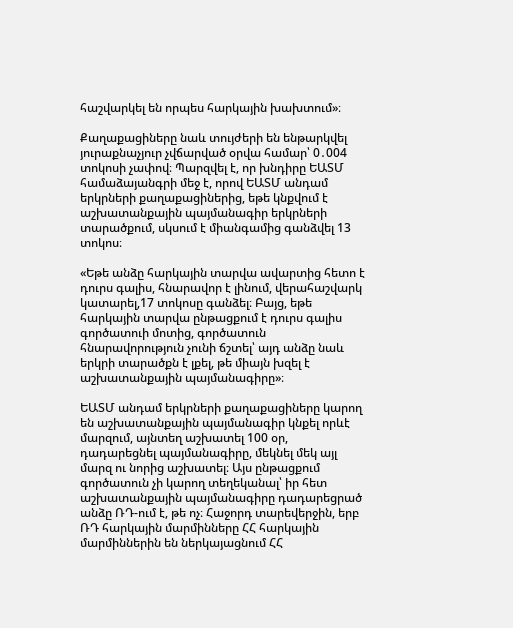հաշվարկել են որպես հարկային խախտում»։

Քաղաքացիները նաև տույժերի են ենթարկվել յուրաքնաչյուր չվճարված օրվա համար՝ 0․004 տոկոսի չափով։ Պարզվել է, որ խնդիրը ԵԱՏՄ համաձայանգրի մեջ է, որով ԵԱՏՄ անդամ երկրների քաղաքացիներից, եթե կնքվում է աշխատանքային պայմանագիր երկրների տարածքում, սկսում է միանգամից գանձվել 13 տոկոս։

«Եթե անձը հարկային տարվա ավարտից հետո է դուրս գալիս, հնարավոր է լինում, վերահաշվարկ կատարել,17 տոկոսը գանձել։ Բայց, եթե հարկային տարվա ընթացքում է դուրս գալիս գործատուի մոտից, գործատուն հնարավորություն չունի ճշտել՝ այդ անձը նաև երկրի տարածքն է լքել, թե միայն խզել է աշխատանքային պայմանագիրը»։

ԵԱՏՄ անդամ երկրների քաղաքացիները կարող են աշխատանքային պայմանագիր կնքել որևէ մարզում, այնտեղ աշխատել 100 օր, դադարեցնել պայմանագիրը, մեկնել մեկ այլ մարզ ու նորից աշխատել։ Այս ընթացքում գործատուն չի կարող տեղեկանալ՝ իր հետ աշխատանքային պայմանագիրը դադարեցրած անձը ՌԴ-ում է, թե ոչ։ Հաջորդ տարեվերջին, երբ ՌԴ հարկային մարմինները ՀՀ հարկային մարմիններին են ներկայացնում ՀՀ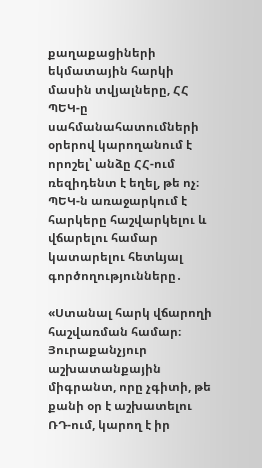քաղաքացիների եկմատային հարկի մասին տվյալները, ՀՀ ՊԵԿ-ը սահմանահատումների օրերով կարողանում է որոշել՝ անձը ՀՀ-ում ռեզիդենտ է եղել, թե ոչ։ ՊԵԿ-ն առաջարկում է հարկերը հաշվարկելու և վճարելու համար  կատարելու հետևյալ գործողությունները․

«Ստանալ հարկ վճարողի հաշվառման համար։ Յուրաքանչյուր աշխատանքային միգրանտ, որը չգիտի, թե քանի օր է աշխատելու ՌԴ-ում, կարող է իր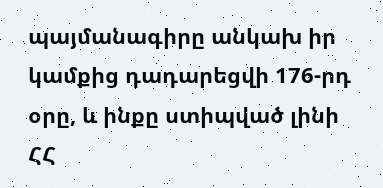պայմանագիրը անկախ իր կամքից դադարեցվի 176-րդ օրը, և ինքը ստիպված լինի ՀՀ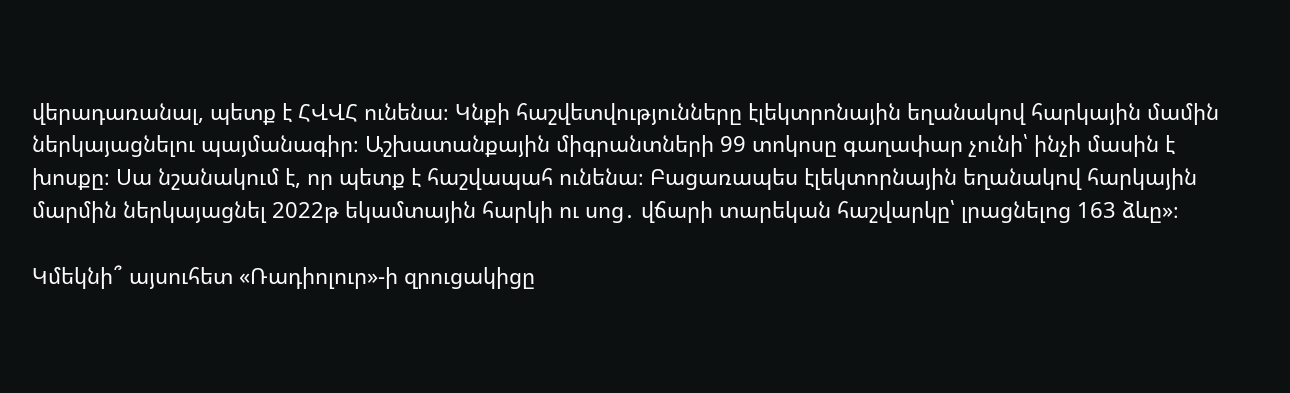վերադառանալ, պետք է ՀՎՎՀ ունենա։ Կնքի հաշվետվությունները էլեկտրոնային եղանակով հարկային մամին ներկայացնելու պայմանագիր։ Աշխատանքային միգրանտների 99 տոկոսը գաղափար չունի՝ ինչի մասին է խոսքը։ Սա նշանակում է, որ պետք է հաշվապահ ունենա։ Բացառապես էլեկտորնային եղանակով հարկային մարմին ներկայացնել 2022թ եկամտային հարկի ու սոց․ վճարի տարեկան հաշվարկը՝ լրացնելոց 163 ձևը»։

Կմեկնի՞ այսուհետ «Ռադիոլուր»-ի զրուցակիցը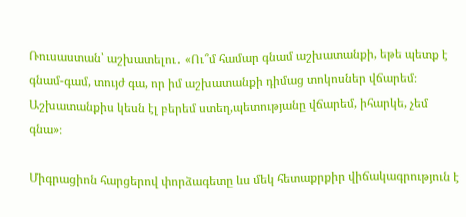Ռուսաստան՝ աշխատելու․ «Ու՞մ համար գնամ աշխատանքի, եթե պետք է գնամ-գամ, տույժ գա, որ իմ աշխատանքի դիմաց տոկոսներ վճարեմ։ Աշխատանքիս կեսն էլ բերեմ ստեղ,պետությանը վճարեմ, իհարկե, չեմ գնա»։

Միգրացիոն հարցերով փորձագետը ևս մեկ հետաքրքիր վիճակագրություն է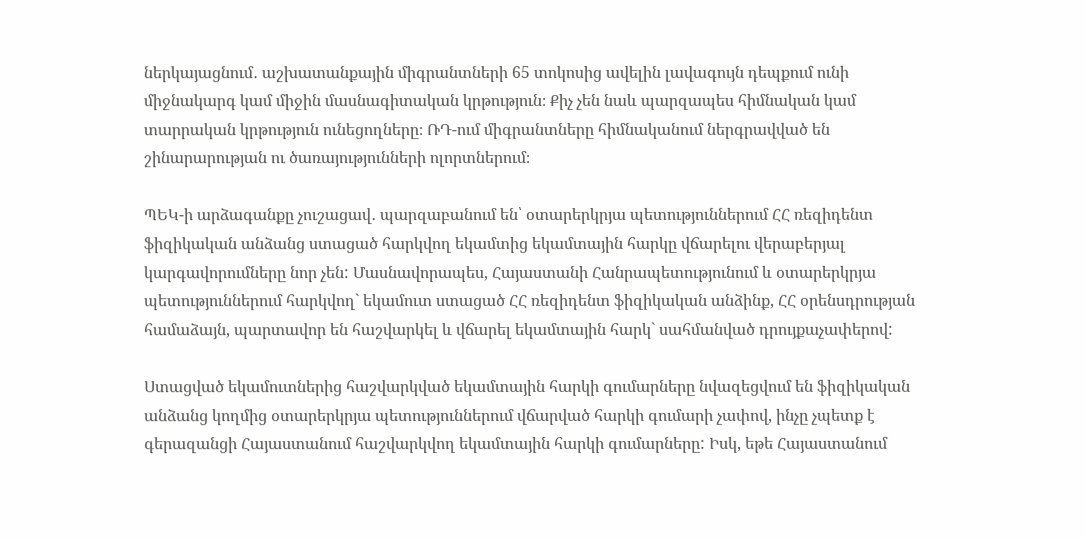ներկայացնում․ աշխատանքային միգրանտների 65 տոկոսից ավելին լավագույն դեպքում ունի միջնակարգ կամ միջին մասնագիտական կրթություն։ Քիչ չեն նաև պարզապես հիմնական կամ տարրական կրթություն ունեցողները։ ՌԴ-ում միգրանտները հիմնականում ներգրավված են շինարարության ու ծառայությունների ոլորտներում։

ՊԵԿ-ի արձագանքը չուշացավ․ պարզաբանում են՝ օտարերկրյա պետություններում ՀՀ ռեզիդենտ ֆիզիկական անձանց ստացած հարկվող եկամտից եկամտային հարկը վճարելու վերաբերյալ կարգավորումները նոր չեն: Մասնավորապես, Հայաստանի Հանրապետությունում և օտարերկրյա պետություններում հարկվող` եկամուտ ստացած ՀՀ ռեզիդենտ ֆիզիկական անձինք, ՀՀ օրենսդրության համաձայն, պարտավոր են հաշվարկել և վճարել եկամտային հարկ` սահմանված դրույքաչափերով:

Ստացված եկամուտներից հաշվարկված եկամտային հարկի գումարները նվազեցվում են ֆիզիկական անձանց կողմից օտարերկրյա պետություններում վճարված հարկի գումարի չափով, ինչը չպետք է գերազանցի Հայաստանում հաշվարկվող եկամտային հարկի գումարները: Իսկ, եթե Հայաստանում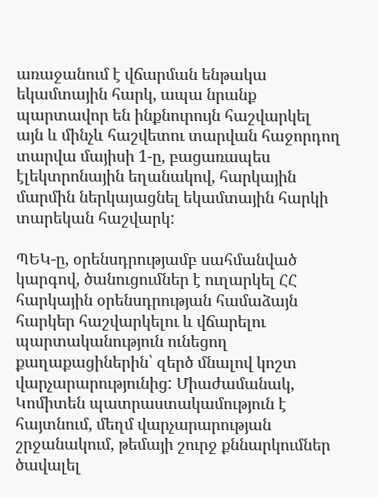առաջանում է վճարման ենթակա եկամտային հարկ, ապա նրանք պարտավոր են ինքնուրույն հաշվարկել այն և մինչև հաշվետու տարվան հաջորդող տարվա մայիսի 1-ը, բացառապես էլեկտրոնային եղանակով, հարկային մարմին ներկայացնել եկամտային հարկի տարեկան հաշվարկ:

ՊԵԿ-ը, օրենսդրությամբ սահմանված կարգով, ծանուցումներ է ուղարկել ՀՀ հարկային օրենսդրության համաձայն հարկեր հաշվարկելու և վճարելու պարտականություն ունեցող քաղաքացիներին՝ զերծ մնալով կոշտ վարչարարությունից: Միաժամանակ, Կոմիտեն պատրաստակամություն է հայտնում, մեղմ վարչարարության շրջանակում, թեմայի շուրջ քննարկումներ ծավալել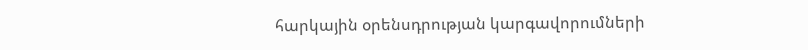հարկային օրենսդրության կարգավորումների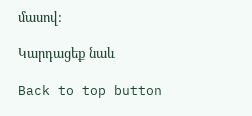մասով:

Կարդացեք նաև

Back to top button